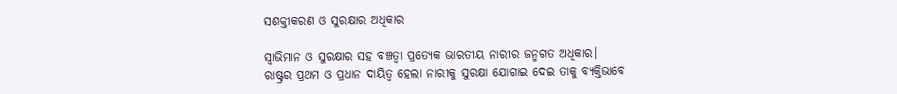ସଶକ୍ତୀକରଣ ଓ ସୁରକ୍ଷାର ଅଧିକାର

ସ୍ବାଭିମାନ ଓ ସୁରକ୍ଷାର ସହ ବଞ୍ଚତ୍ବା ପ୍ରତ୍ୟେକ ଭାରତୀୟ ନାରୀର ଜନ୍ମଗତ ଅଧିକାର। ରାଷ୍ଟ୍ରର ପ୍ରଥମ ଓ ପ୍ରଧାନ ଦାୟିତ୍ୱ ହେଲା ନାରୀକୁ ସୁରକ୍ଷା ଯୋଗାଇ ଦେଇ ତାକୁ ବ୍ୟକ୍ତିଭାବେ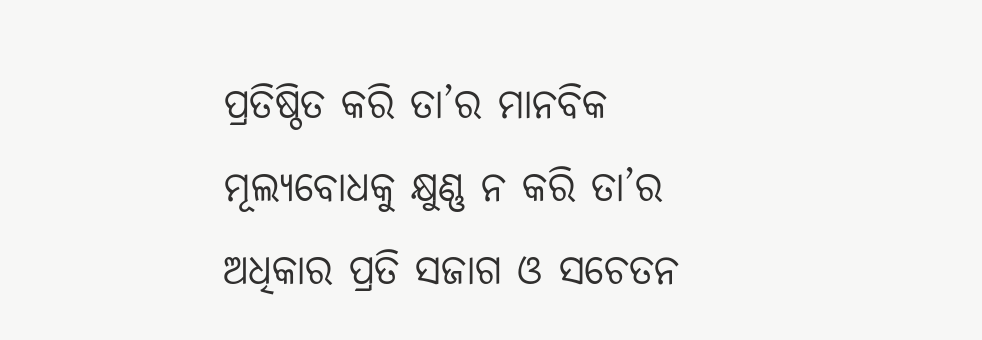ପ୍ରତିଷ୍ଠିତ କରି ତା’ର ମାନବିକ ମୂଲ୍ୟବୋଧକୁ କ୍ଷୁଣ୍ଣ ନ କରି ତା’ର ଅଧିକାର ପ୍ରତି ସଜାଗ ଓ ସଚେତନ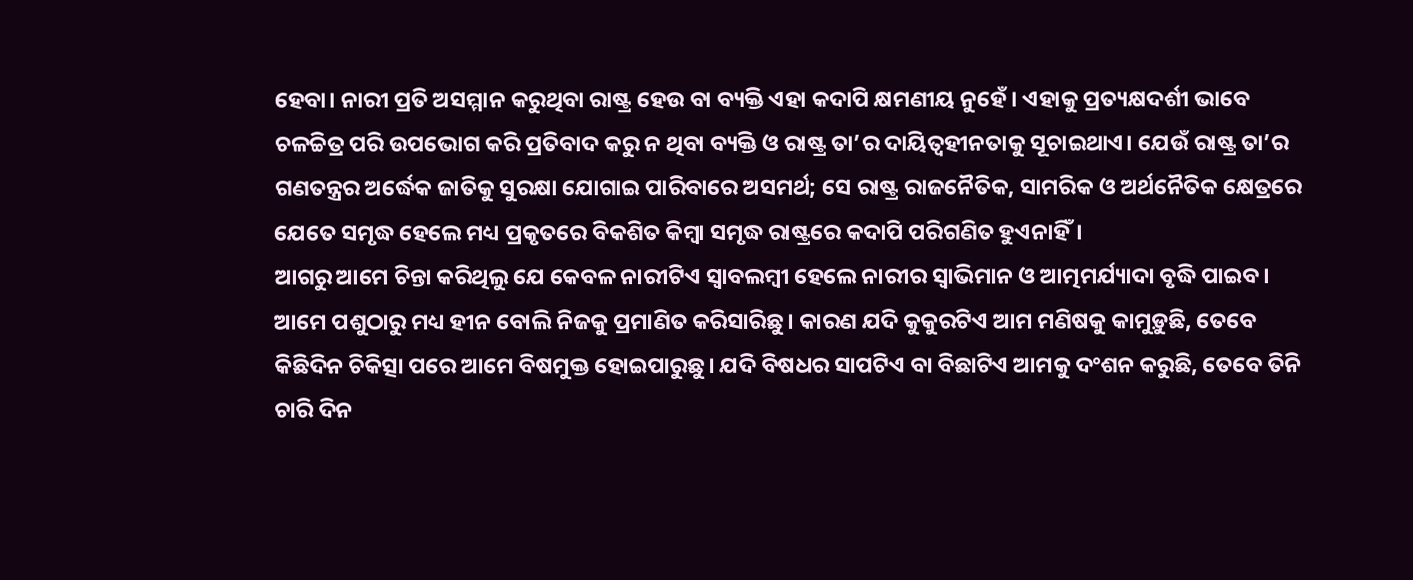ହେବା। ନାରୀ ପ୍ରତି ଅସମ୍ମାନ କରୁଥିବା ରାଷ୍ଟ୍ର ହେଉ ବା ବ୍ୟକ୍ତି ଏହା କଦାପି କ୍ଷମଣୀୟ ନୁହେଁ। ଏହାକୁ ପ୍ରତ୍ୟକ୍ଷଦର୍ଶୀ ଭାବେ ଚଳଚ୍ଚିତ୍ର ପରି ଉପଭୋଗ କରି ପ୍ରତିବାଦ କରୁ ନ ଥିବା ବ୍ୟକ୍ତି ଓ ରାଷ୍ଟ୍ର ତା’ର ଦାୟିତ୍ୱହୀନତାକୁ ସୂଚାଇଥାଏ। ଯେଉଁ ରାଷ୍ଟ୍ର ତା’ର ଗଣତନ୍ତ୍ରର ଅର୍ଦ୍ଧେକ ଜାତିକୁ ସୁରକ୍ଷା ଯୋଗାଇ ପାରିବାରେ ଅସମର୍ଥ; ସେ ରାଷ୍ଟ୍ର ରାଜନୈତିକ, ସାମରିକ ଓ ଅର୍ଥନୈତିକ କ୍ଷେତ୍ରରେ ଯେତେ ସମୃଦ୍ଧ ହେଲେ ମଧ୍ୟ ପ୍ରକୃତରେ ବିକଶିତ କିମ୍ବା ସମୃଦ୍ଧ ରାଷ୍ଟ୍ରରେ କଦାପି ପରିଗଣିତ ହୁଏନାହିଁ।
ଆଗରୁ ଆମେ ଚିନ୍ତା କରିଥିଲୁ ଯେ କେବଳ ନାରୀଟିଏ ସ୍ବାବଲମ୍ବୀ ହେଲେ ନାରୀର ସ୍ବାଭିମାନ ଓ ଆତ୍ମମର୍ଯ୍ୟାଦା ବୃଦ୍ଧି ପାଇବ। ଆମେ ପଶୁଠାରୁ ମଧ୍ୟ ହୀନ ବୋଲି ନିଜକୁ ପ୍ରମାଣିତ କରିସାରିଛୁ। କାରଣ ଯଦି କୁକୁରଟିଏ ଆମ ମଣିଷକୁ କାମୁଡ଼ୁଛି, ତେବେ କିଛିଦିନ ଚିକିତ୍ସା ପରେ ଆମେ ବିଷମୁକ୍ତ ହୋଇପାରୁଛୁ। ଯଦି ବିଷଧର ସାପଟିଏ ବା ବିଛାଟିଏ ଆମକୁ ଦଂଶନ କରୁଛି, ତେବେ ତିନି ଚାରି ଦିନ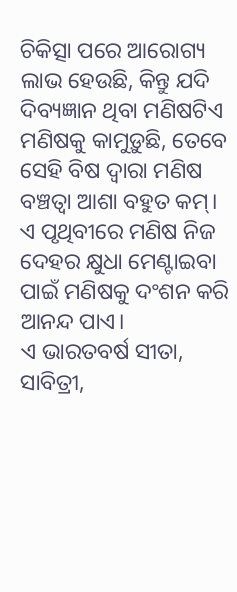ଚିକିତ୍ସା ପରେ ଆରୋଗ୍ୟ ଲାଭ ହେଉଛି, କିନ୍ତୁ ଯଦି ଦିବ୍ୟଜ୍ଞାନ ଥିବା ମଣିଷଟିଏ ମଣିଷକୁ କାମୁଡ଼ୁଛି, ତେବେ ସେହି ବିଷ ଦ୍ୱାରା ମଣିଷ ବଞ୍ଚତ୍ବା ଆଶା ବହୁତ କମ୍‌। ଏ ପୃଥିବୀରେ ମଣିଷ ନିଜ ଦେହର କ୍ଷୁଧା ମେଣ୍ଟାଇବା ପାଇଁ ମଣିଷକୁ ଦଂଶନ କରି ଆନନ୍ଦ ପାଏ।
ଏ ଭାରତବର୍ଷ ସୀତା, ସାବିତ୍ରୀ,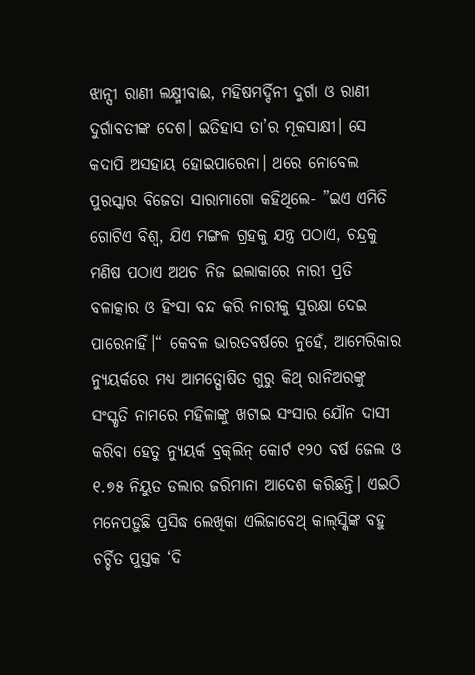ଝାନ୍ସୀ ରାଣୀ ଲକ୍ଷ୍ମୀବାଈ, ମହିଷମର୍ଦ୍ଦିନୀ ଦୁର୍ଗା ଓ ରାଣୀ ଦୁର୍ଗାବତୀଙ୍କ ଦେଶ। ଇତିହାସ ତା’ର ମୂକସାକ୍ଷୀ। ସେ କଦାପି ଅସହାୟ ହୋଇପାରେନା। ଥରେ ନୋବେଲ ପୁରସ୍କାର ବିଜେତା ସାରାମାଗୋ କହିଥିଲେ- ”ଇଏ ଏମିତି ଗୋଟିଏ ବିଶ୍ୱ, ଯିଏ ମଙ୍ଗଳ ଗ୍ରହକୁ ଯନ୍ତ୍ର ପଠାଏ, ଚନ୍ଦ୍ରକୁ ମଣିଷ ପଠାଏ ଅଥଚ ନିଜ ଇଲାକାରେ ନାରୀ ପ୍ରତି ବଳାତ୍କାର ଓ ହିଂସା ବନ୍ଦ କରି ନାରୀକୁ ସୁରକ୍ଷା ଦେଇ ପାରେନାହିଁ।“ କେବଳ ଭାରତବର୍ଷରେ ନୁହେଁ, ଆମେରିକାର ନ୍ୟୁୟର୍କରେ ମଧ୍ୟ ଆମତ୍ଘୋଷିତ ଗୁରୁ କିଥ୍‌ ରାନିଅରଙ୍କୁ ସଂସ୍କୃତି ନାମରେ ମହିଳାଙ୍କୁ ଖଟାଇ ସଂସାର ଯୌନ ଦାସୀ କରିବା ହେତୁ ନ୍ୟୁୟର୍କ ବ୍ରକ୍‌ଲିନ୍‌ କୋର୍ଟ ୧୨୦ ବର୍ଷ ଜେଲ ଓ ୧.୭୫ ନିୟୁତ ଡଲାର ଜରିମାନା ଆଦେଶ କରିଛନ୍ତି। ଏଇଠି ମନେପଡ଼ୁଛି ପ୍ରସିଦ୍ଧ ଲେଖିକା ଏଲିଜାବେଥ୍‌ କାଲ୍‌ସ୍କିଙ୍କ ବହୁ ଚର୍ଚ୍ଚିତ ପୁସ୍ତକ ‘ଦି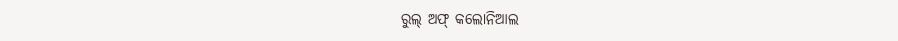ରୁଲ୍‌ ଅଫ୍‌ କଲୋନିଆଲ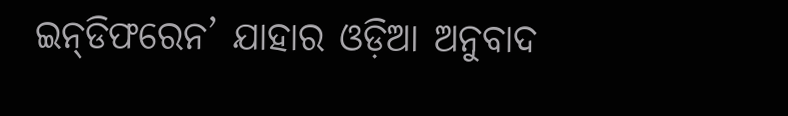ଇନ୍‌ଡିଫରେନ’ ଯାହାର ଓଡ଼ିଆ ଅନୁବାଦ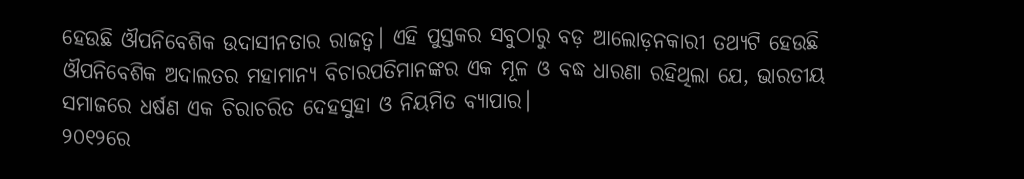ହେଉଛି ଔପନିବେଶିକ ଉଦାସୀନତାର ରାଜତ୍ୱ। ଏହି ପୁସ୍ତକର ସବୁଠାରୁ ବଡ଼ ଆଲୋଡ଼ନକାରୀ ତଥ୍ୟଟି ହେଉଛି ଔପନିବେଶିକ ଅଦାଲତର ମହାମାନ୍ୟ ବିଚାରପତିମାନଙ୍କର ଏକ ମୂଳ ଓ ବଦ୍ଧ ଧାରଣା ରହିଥିଲା ଯେ, ଭାରତୀୟ ସମାଜରେ ଧର୍ଷଣ ଏକ ଚିରାଚରିତ ଦେହସୁହା ଓ ନିୟମିତ ବ୍ୟାପାର।
୨୦୧୨ରେ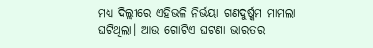ମଧ୍ୟ ଦିଲ୍ଲୀରେ ଏହିଭଳି ନିର୍ଭୟା ଗଣଦୁର୍ଷ୍କମ ମାମଲା ଘଟିଥିଲା। ଆଉ ଗୋଟିଏ ଘଟଣା ଭାରତର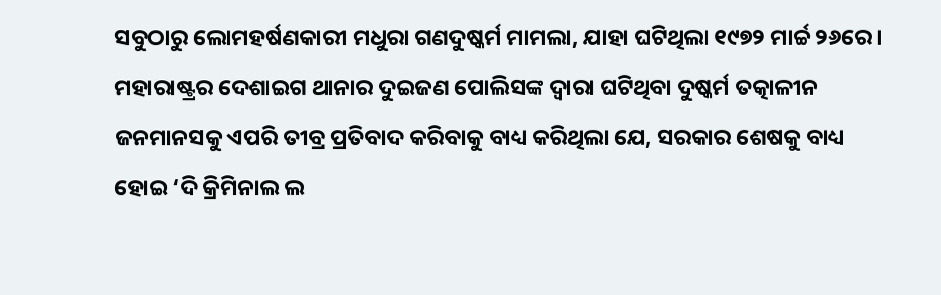ସବୁଠାରୁ ଲୋମହର୍ଷଣକାରୀ ମଧୁରା ଗଣଦୁଷ୍କର୍ମ ମାମଲା, ଯାହା ଘଟିଥିଲା ୧୯୭୨ ମାର୍ଚ୍ଚ ୨୬ରେ। ମହାରାଷ୍ଟ୍ରର ଦେଶାଇଗ ଥାନାର ଦୁଇଜଣ ପୋଲିସଙ୍କ ଦ୍ୱାରା ଘଟିଥିବା ଦୁଷ୍କର୍ମ ତତ୍କାଳୀନ ଜନମାନସକୁ ଏପରି ତୀବ୍ର ପ୍ରତିବାଦ କରିବାକୁ ବାଧ୍ୟ କରିଥିଲା ଯେ, ସରକାର ଶେଷକୁ ବାଧ୍ୟ ହୋଇ ‘ଦି କ୍ରିମିନାଲ ଲ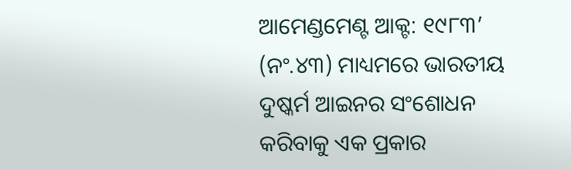ଆମେଣ୍ଡମେଣ୍ଟ ଆକ୍ଟ: ୧୯୮୩’ (ନଂ.୪୩) ମାଧ୍ୟମରେ ଭାରତୀୟ ଦୁଷ୍କର୍ମ ଆଇନର ସଂଶୋଧନ କରିବାକୁ ଏକ ପ୍ରକାର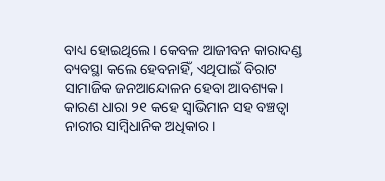ବାଧ୍ୟ ହୋଇଥିଲେ। କେବଳ ଆଜୀବନ କାରାଦଣ୍ଡ ବ୍ୟବସ୍ଥା କଲେ ହେବନାହିଁ, ଏଥିପାଇଁ ବିରାଟ ସାମାଜିକ ଜନଆନ୍ଦୋଳନ ହେବା ଆବଶ୍ୟକ। କାରଣ ଧାରା ୨୧ କହେ ସ୍ବାଭିମାନ ସହ ବଞ୍ଚତ୍ବା ନାରୀର ସାମ୍ବିଧାନିକ ଅଧିକାର।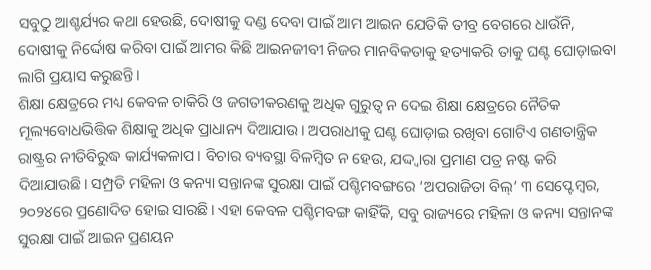ସବୁଠୁ ଆଶ୍ଚର୍ଯ୍ୟର କଥା ହେଉଛି, ଦୋଷୀକୁ ଦଣ୍ଡ ଦେବା ପାଇଁ ଆମ ଆଇନ ଯେତିକି ତୀବ୍ର ବେଗରେ ଧାଉଁନି, ଦୋଷୀକୁ ନିର୍ଦ୍ଦୋଷ କରିବା ପାଇଁ ଆମର କିଛି ଆଇନଜୀବୀ ନିଜର ମାନବିକତାକୁ ହତ୍ୟାକରି ତାକୁ ଘଣ୍ଟ ଘୋଡ଼ାଇବା ଲାଗି ପ୍ରୟାସ କରୁଛନ୍ତି।
ଶିକ୍ଷା କ୍ଷେତ୍ରରେ ମଧ୍ୟ କେବଳ ଚାକିରି ଓ ଜଗତୀକରଣକୁ ଅଧିକ ଗୁରୁତ୍ୱ ନ ଦେଇ ଶିକ୍ଷା କ୍ଷେତ୍ରରେ ନୈତିକ ମୂଲ୍ୟବୋଧଭିତ୍ତିକ ଶିକ୍ଷାକୁ ଅଧିକ ପ୍ରାଧାନ୍ୟ ଦିଆଯାଉ। ଅପରାଧୀକୁ ଘଣ୍ଟ ଘୋଡ଼ାଇ ରଖିବା ଗୋଟିଏ ଗଣତାନ୍ତ୍ରିକ ରାଷ୍ଟ୍ରର ନୀତିବିରୁଦ୍ଧ କାର୍ଯ୍ୟକଳାପ। ବିଚାର ବ୍ୟବସ୍ଥା ବିଳମ୍ବିତ ନ ହେଉ, ଯଦ୍ଦ୍ବାରା ପ୍ରମାଣ ପତ୍ର ନଷ୍ଟ କରି ଦିଆଯାଉଛି। ସମ୍ପ୍ରତି ମହିଳା ଓ କନ୍ୟା ସନ୍ତାନଙ୍କ ସୁରକ୍ଷା ପାଇଁ ପଶ୍ଚିମବଙ୍ଗରେ ‘ଅପରାଜିତା ବିଲ୍‌’ ୩ ସେପ୍ଟେମ୍ବର, ୨୦୨୪ରେ ପ୍ରଣୋଦିତ ହୋଇ ସାରଛି। ଏହା କେବଳ ପଶ୍ଚିମବଙ୍ଗ କାହିଁକି, ସବୁ ରାଜ୍ୟରେ ମହିଳା ଓ କନ୍ୟା ସନ୍ତାନଙ୍କ ସୁରକ୍ଷା ପାଇଁ ଆଇନ ପ୍ରଣୟନ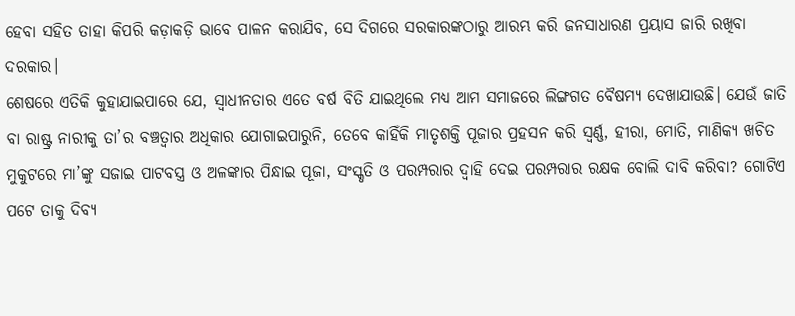ହେବା ସହିତ ତାହା କିପରି କଡ଼ାକଡ଼ି ଭାବେ ପାଳନ କରାଯିବ, ସେ ଦିଗରେ ସରକାରଙ୍କଠାରୁ ଆରମ୍ଭ କରି ଜନସାଧାରଣ ପ୍ରୟାସ ଜାରି ରଖିବା ଦରକାର।
ଶେଷରେ ଏତିକି କୁହାଯାଇପାରେ ଯେ, ସ୍ବାଧୀନତାର ଏତେ ବର୍ଷ ବିତି ଯାଇଥିଲେ ମଧ୍ୟ ଆମ ସମାଜରେ ଲିଙ୍ଗଗତ ବୈଷମ୍ୟ ଦେଖାଯାଉଛି। ଯେଉଁ ଜାତି ବା ରାଷ୍ଟ୍ର ନାରୀକୁ ତା’ର ବଞ୍ଚତ୍ବାର ଅଧିକାର ଯୋଗାଇପାରୁନି, ତେବେ କାହିଁକି ମାତୃଶକ୍ତି ପୂଜାର ପ୍ରହସନ କରି ସ୍ବର୍ଣ୍ଣ, ହୀରା, ମୋତି, ମାଣିକ୍ୟ ଖଚିତ ମୁକୁଟରେ ମା’ଙ୍କୁ ସଜାଇ ପାଟବସ୍ତ୍ର ଓ ଅଳଙ୍କାର ପିନ୍ଧାଇ ପୂଜା, ସଂସ୍କୃତି ଓ ପରମ୍ପରାର ଦ୍ୱାହି ଦେଇ ପରମ୍ପରାର ରକ୍ଷକ ବୋଲି ଦାବି କରିବା? ଗୋଟିଏ ପଟେ ତାକୁ ଦିବ୍ୟ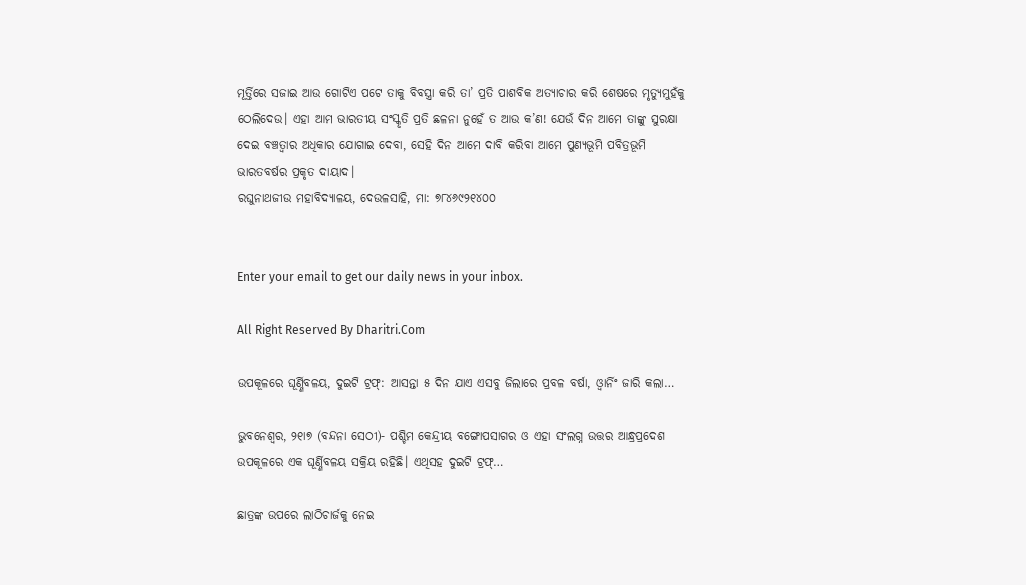ମୂର୍ତ୍ତିରେ ସଜାଇ ଆଉ ଗୋଟିଏ ପଟେ ତାକୁ ବିବସ୍ତ୍ରା କରି ତା’ ପ୍ରତି ପାଶବିକ ଅତ୍ୟାଚାର କରି ଶେଷରେ ମୃତ୍ୟୁମୁହଁକୁ ଠେଲିଦେଉ। ଏହା ଆମ ଭାରତୀୟ ସଂସ୍କୃତି ପ୍ରତି ଛଳନା ନୁହେଁ ତ ଆଉ କ’ଣ! ଯେଉଁ ଦିନ ଆମେ ତାଙ୍କୁ ସୁରକ୍ଷା ଦେଇ ବଞ୍ଚତ୍ବାର ଅଧିକାର ଯୋଗାଇ ଦେବା, ସେହି ଦିନ ଆମେ ଦାବି କରିବା ଆମେ ପୁଣ୍ୟଭୂମି ପବିତ୍ରଭୂମି ଭାରତବର୍ଷର ପ୍ରକୃତ ଦାୟାଦ।
ରଘୁନାଥଜୀଉ ମହାବିଦ୍ୟାଳୟ, ଦେଉଳସାହି, ମା: ୭୮୪୬୯୨୧୪୦୦


Enter your email to get our daily news in your inbox.

All Right Reserved By Dharitri.Com

ଉପକୂଳରେ ଘୂର୍ଣ୍ଣିବଳୟ, ଦୁଇଟି ଟ୍ରଫ୍‌: ଆସନ୍ତା ୫ ଦିନ ଯାଏ ଏସବୁ ଜିଲାରେ ପ୍ରବଳ ବର୍ଷା, ଓ୍ବାର୍ନିଂ ଜାରି କଲା…

ଭୁବନେଶ୍ୱର, ୨୧ା୭ (ବନ୍ଦନା ସେଠୀ)- ପଶ୍ଚିମ କେନ୍ଦ୍ରୀୟ ବଙ୍ଗୋପସାଗର ଓ ଏହା ସଂଲଗ୍ନ ଉତ୍ତର ଆନ୍ଧ୍ରପ୍ରଦେଶ ଉପକୂଳରେ ଏକ ଘୂର୍ଣ୍ଣିବଳୟ ସକ୍ରିୟ ରହିଛି। ଏଥିସହ ଦୁଇଟି ଟ୍ରଫ୍‌…

ଛାତ୍ରଙ୍କ ଉପରେ ଲାଠିଚାର୍ଜକୁ ନେଇ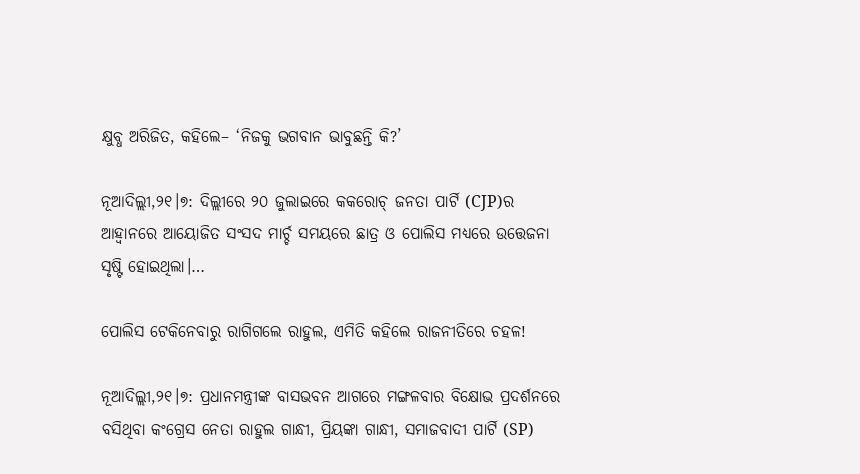କ୍ଷୁବ୍ଧ ଅରିଜିତ, କହିଲେ– ‘ନିଜକୁ ଭଗବାନ ଭାବୁଛନ୍ତି କି?’

ନୂଆଦିଲ୍ଲୀ,୨୧।୭: ଦିଲ୍ଲୀରେ ୨୦ ଜୁଲାଇରେ କକରୋଚ୍ ଜନତା ପାର୍ଟି (CJP)ର ଆହ୍ୱାନରେ ଆୟୋଜିତ ସଂସଦ ମାର୍ଚ୍ଚ ସମୟରେ ଛାତ୍ର ଓ ପୋଲିସ ମଧ୍ୟରେ ଉତ୍ତେଜନା ସୃଷ୍ଟି ହୋଇଥିଲା।…

ପୋଲିସ ଟେକିନେବାରୁ ରାଗିଗଲେ ରାହୁଲ, ଏମିତି କହିଲେ ରାଜନୀତିରେ ଚହଳ!

ନୂଆଦିଲ୍ଲୀ,୨୧।୭: ପ୍ରଧାନମନ୍ତ୍ରୀଙ୍କ ବାସଭବନ ଆଗରେ ମଙ୍ଗଳବାର ବିକ୍ଷୋଭ ପ୍ରଦର୍ଶନରେ ବସିଥିବା କଂଗ୍ରେସ ନେତା ରାହୁଲ ଗାନ୍ଧୀ, ପ୍ରିୟଙ୍କା ଗାନ୍ଧୀ, ସମାଜବାଦୀ ପାର୍ଟି (SP)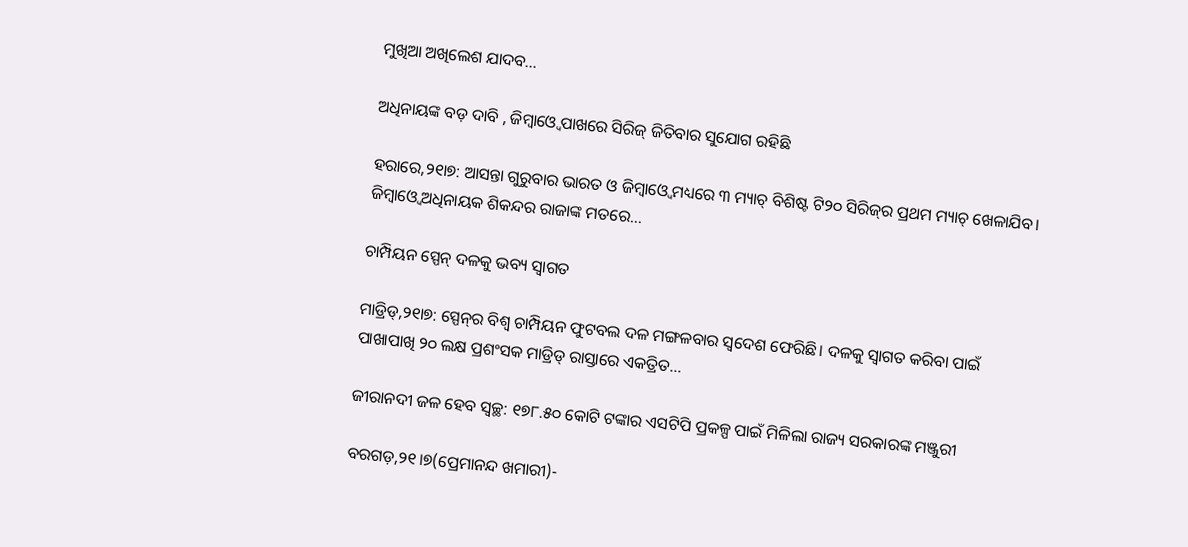ମୁଖିଆ ଅଖିଲେଶ ଯାଦବ…

ଅଧିନାୟଙ୍କ ବଡ଼ ଦାବି , ଜିମ୍ବାଓ୍ବେ ପାଖରେ ସିରିଜ୍‌ ଜିତିବାର ସୁଯୋଗ ରହିଛି

ହରାରେ,୨୧ା୭: ଆସନ୍ତା ଗୁରୁବାର ଭାରତ ଓ ଜିମ୍ବାଓ୍ବେ ମଧ୍ୟରେ ୩ ମ୍ୟାଚ୍‌ ବିଶିଷ୍ଟ ଟି୨୦ ସିରିଜ୍‌ର ପ୍ରଥମ ମ୍ୟାଚ୍‌ ଖେଳାଯିବ। ଜିମ୍ବାଓ୍ବେ ଅଧିନାୟକ ଶିକନ୍ଦର ରାଜାଙ୍କ ମତରେ…

ଚାମ୍ପିୟନ ସ୍ପେନ୍‌ ଦଳକୁ ଭବ୍ୟ ସ୍ବାଗତ

ମାଡ୍ରିଡ୍‌,୨୧ା୭: ସ୍ପେନ୍‌ର ବିଶ୍ୱ ଚାମ୍ପିୟନ ଫୁଟବଲ ଦଳ ମଙ୍ଗଳବାର ସ୍ବଦେଶ ଫେରିଛି। ଦଳକୁ ସ୍ବାଗତ କରିବା ପାଇଁ ପାଖାପାଖି ୨୦ ଲକ୍ଷ ପ୍ରଶଂସକ ମାଡ୍ରିଡ୍‌ ରାସ୍ତାରେ ଏକତ୍ରିତ…

ଜୀରାନଦୀ ଜଳ ହେବ ସ୍ବଚ୍ଛ: ୧୭୮.୫୦ କୋଟି ଟଙ୍କାର ଏସଟିପି ପ୍ରକଳ୍ପ ପାଇଁ ମିଳିଲା ରାଜ୍ୟ ସରକାରଙ୍କ ମଞ୍ଜୁରୀ

ବରଗଡ଼,୨୧।୭(ପ୍ରେମାନନ୍ଦ ଖମାରୀ)-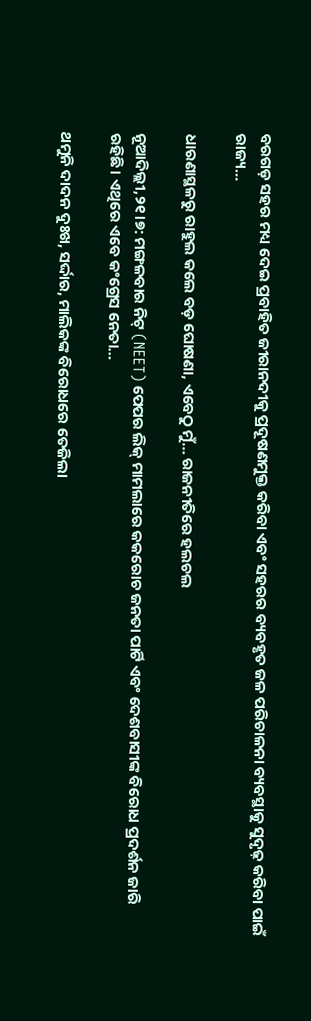ବରଗଡ଼ ସହର ମଧ୍ୟ ଦେଇ ପ୍ରବାହିତ ଜୀରାନଦୀକୁ ପ୍ରଦୂଷଣମୁକ୍ତ କରିବା ଏବଂ ସହରର ବ୍ୟବହୃତ ଜଳ ପରିଚାଳନା ବ୍ୟବସ୍ଥାକୁ ସୁଦୃଢ଼ କରିବା ପାଇଁ ରାଜ୍ୟ…

ଧାରଣାସ୍ଥଳରୁ ରାହୁଲ କଲେ ବଡ଼ ଘୋଷଣା, ଏବେଠୁ ମୁଁ… ରାଜନୀତିରେ ହଲଚଲ

ନୂଆଦିଲ୍ଲୀ,୨୧।୭: ମଙ୍ଗଳବାର ନିଟ୍ (NEET) ପେପର ଲିକ୍ ମାମଲାରେ କକରୋଚ ଜନତା ପାର୍ଟି ଏବଂ ଦେଶବାସୀଙ୍କ ବିରୋଧ ପ୍ରଦର୍ଶନ ଜାରି ରହିଛି। ଏଥିରେ ଏବେ କଂଗ୍ରେସ ନେତା…

ଥମୁନି ଦାଦନ ଦୁଃଖ, ସର୍ଦ୍ଦାର, ମାଲିକଙ୍କ ବିରୋଧରେ ତେଜିଲା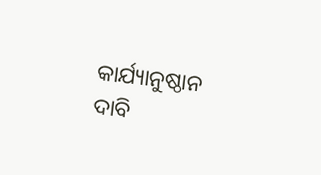କାର୍ଯ୍ୟାନୁଷ୍ଠାନ ଦାବି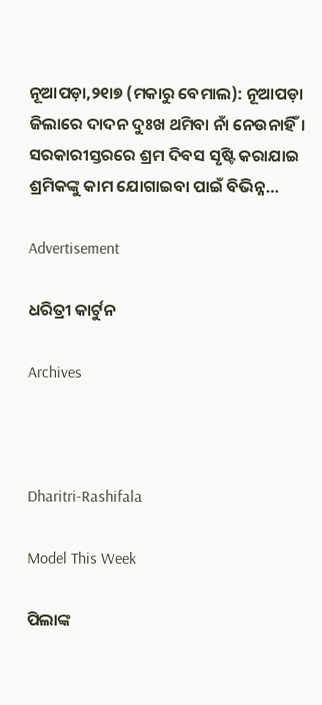ନୂଆପଡ଼ା,୨୧ା୭ (ମକାରୁ ବେମାଲ): ନୂଆପଡ଼ା ଜିଲାରେ ଦାଦନ ଦୁଃଖ ଥମିବା ନାଁ ନେଉନାହିଁ। ସରକାରୀସ୍ତରରେ ଶ୍ରମ ଦିବସ ସୃଷ୍ଟି କରାଯାଇ ଶ୍ରମିକଙ୍କୁ କାମ ଯୋଗାଇବା ପାଇଁ ବିଭିନ୍ନ…

Advertisement

ଧରିତ୍ରୀ କାର୍ଟୁନ

Archives



Dharitri-Rashifala

Model This Week

ପିଲାଙ୍କ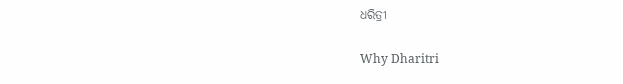ଧରିତ୍ରୀ

Why Dharitri